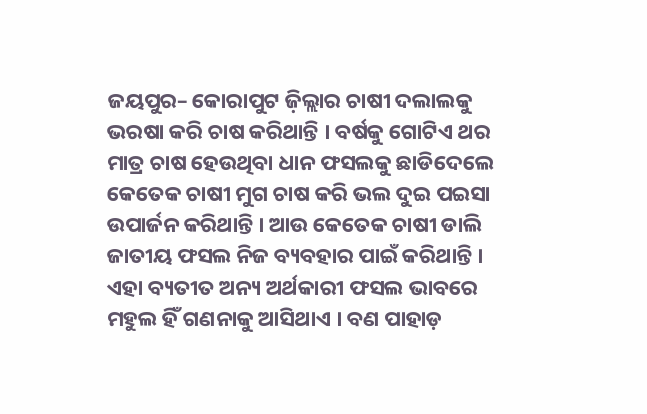ଜୟପୁର– କୋରାପୁଟ ଜ଼ିଲ୍ଲାର ଚାଷୀ ଦଲାଲକୁ ଭରଷା କରି ଚାଷ କରିଥାନ୍ତି । ବର୍ଷକୁ ଗୋଟିଏ ଥର ମାତ୍ର ଚାଷ ହେଉଥିବା ଧାନ ଫସଲକୁ ଛାଡିଦେଲେ କେତେକ ଚାଷୀ ମୁଗ ଚାଷ କରି ଭଲ ଦୁଇ ପଇସା ଉପାର୍ଜନ କରିଥାନ୍ତି । ଆଉ କେତେକ ଚାଷୀ ଡାଲି ଜାତୀୟ ଫସଲ ନିଜ ବ୍ୟବହାର ପାଇଁ କରିଥାନ୍ତି । ଏହା ବ୍ୟତୀତ ଅନ୍ୟ ଅର୍ଥକାରୀ ଫସଲ ଭାବରେ ମହୁଲ ହିଁ ଗଣନାକୁ ଆସିଥାଏ । ବଣ ପାହାଡ଼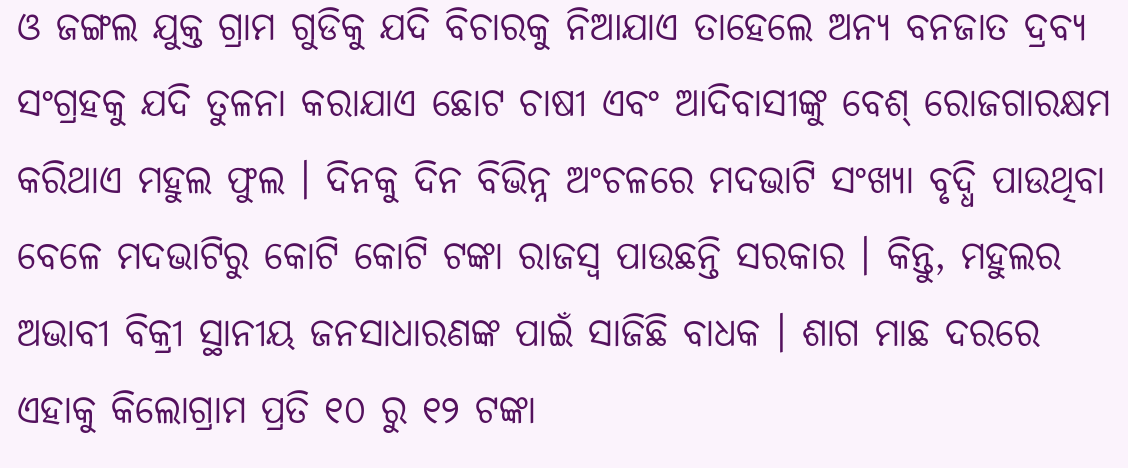ଓ ଜଙ୍ଗଲ ଯୁକ୍ତ ଗ୍ରାମ ଗୁଡିକୁ ଯଦି ବିଚାରକୁ ନିଆଯାଏ ତାହେଲେ ଅନ୍ୟ ବନଜାତ ଦ୍ରବ୍ୟ ସଂଗ୍ରହକୁ ଯଦି ତୁଳନା କରାଯାଏ ଛୋଟ ଚାଷୀ ଏବଂ ଆଦିବାସୀଙ୍କୁ ବେଶ୍ ରୋଜଗାରକ୍ଷମ କରିଥାଏ ମହୁଲ ଫୁଲ । ଦିନକୁ ଦିନ ବିଭିନ୍ନ ଅଂଚଳରେ ମଦଭାଟି ସଂଖ୍ୟା ବୃଦ୍ଧି ପାଉଥିବା ବେଳେ ମଦଭାଟିରୁ କୋଟି କୋଟି ଟଙ୍କା ରାଜସ୍ୱ ପାଉଛନ୍ତି ସରକାର । କିନ୍ତୁ, ମହୁଲର ଅଭାବୀ ବିକ୍ରୀ ସ୍ଥାନୀୟ ଜନସାଧାରଣଙ୍କ ପାଇଁ ସାଜିଛି ବାଧକ । ଶାଗ ମାଛ ଦରରେ ଏହାକୁ କିଲୋଗ୍ରାମ ପ୍ରତି ୧୦ ରୁ ୧୨ ଟଙ୍କା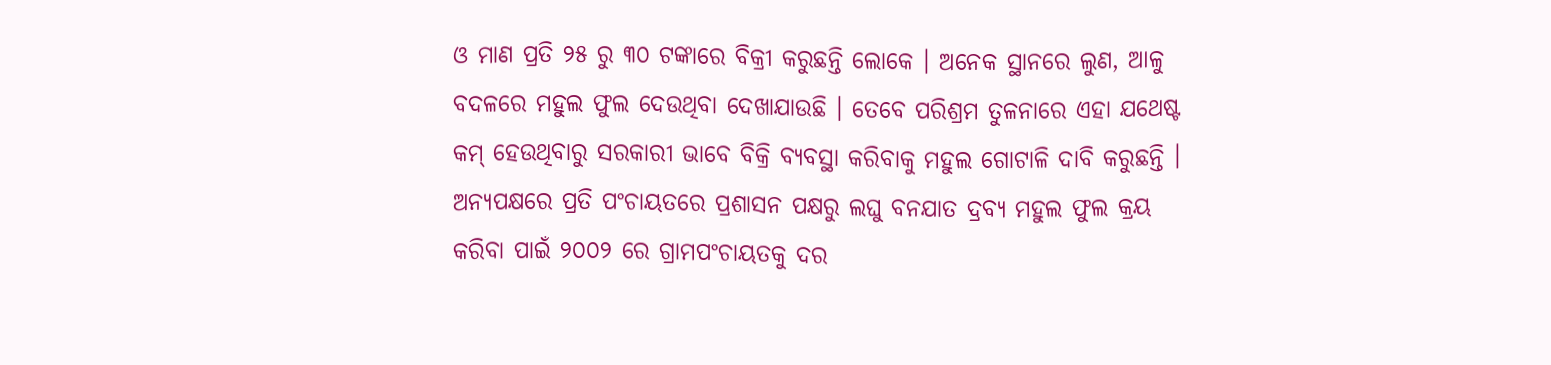ଓ ମାଣ ପ୍ରତି ୨୫ ରୁ ୩୦ ଟଙ୍କାରେ ବିକ୍ରୀ କରୁଛନ୍ତି ଲୋକେ । ଅନେକ ସ୍ଥାନରେ ଲୁଣ, ଆଳୁ ବଦଳରେ ମହୁଲ ଫୁଲ ଦେଉଥିବା ଦେଖାଯାଉଛି । ତେବେ ପରିଶ୍ରମ ତୁଳନାରେ ଏହା ଯଥେଷ୍ଟ କମ୍ ହେଉଥିବାରୁ ସରକାରୀ ଭାବେ ବିକ୍ରି ବ୍ୟବସ୍ଥା କରିବାକୁ ମହୁଲ ଗୋଟାଳି ଦାବି କରୁଛନ୍ତି ।
ଅନ୍ୟପକ୍ଷରେ ପ୍ରତି ପଂଚାୟତରେ ପ୍ରଶାସନ ପକ୍ଷରୁ ଲଘୁ ବନଯାତ ଦ୍ରବ୍ୟ ମହୁଲ ଫୁଲ କ୍ରୟ କରିବା ପାଇଁ ୨୦୦୨ ରେ ଗ୍ରାମପଂଚାୟତକୁ ଦର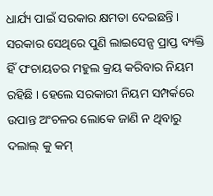ଧାର୍ଯ୍ୟ ପାଇଁ ସରକାର କ୍ଷମତା ଦେଇଛନ୍ତି । ସରକାର ସେଥିରେ ପୁଣି ଲାଇସେନ୍ସ ପ୍ରାପ୍ତ ବ୍ୟକ୍ତି ହିଁ ପଂଚାୟତର ମହୁଲ କ୍ରୟ କରିବାର ନିୟମ ରହିଛି । ହେଲେ ସରକାରୀ ନିୟମ ସମ୍ପର୍କରେ ଉପାନ୍ତ ଅଂଚଳର ଲୋକେ ଜାଣି ନ ଥିବାରୁ ଦଲାଲ୍ କୁ କମ୍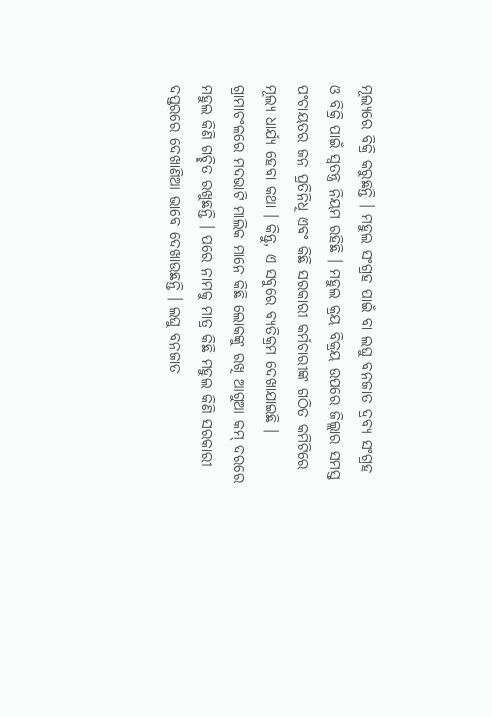ମୂଲ୍ୟରେ ବିକ୍ରି କରୁଛନ୍ତି । ମହୁଲ ସଂଗ୍ରହ ପାଇଁ ବା ଲଘୁ ବନଜାତ ଦ୍ରବ୍ୟ ସଂଗ୍ରହ ଓ ବିକ୍ରି ପାଇଁ ସ୍ୱତନ୍ତ୍ର ନିୟମ ରହିଛି । ମହୁଲ କ୍ରୟ ବିକ୍ରୟ ଉପରେ ଜିଲ୍ଲାର ସମସ୍ତ ପଂଚାୟତର ଜନ ପ୍ରତିନିଧି ଏବଂ କିଛି ସରକାରୀ କର୍ମଚାରୀଙ୍କ ଗଠିତ କମିଟିରେ ମୂଲ୍ୟ ଧାର୍ଯ୍ୟ ହେବା କଥା । କିନ୍ତୁ, ଏ ସବୁରେ ବ୍ୟତିକ୍ରମ ଦେଖାଯାଇଛି । ଗ୍ରାମାଚଂଳରେ ମଦଭାଟି ମାଲିକ ମାନେ କିଛି ଲୋକଙ୍କୁ ରଖି ଆଗୁଆ କମ୍ ଦରରେ ମହୁଲ କିଣି ଗଚ୍ଛିତ ରଖୁଛନ୍ତି । ପରେ ନାମକୁ ମାତ୍ର କିଛି ମହୁଲ କିଣି ସରକାରୀ ଦପ୍ତରରେ ଦେଖାଣିଆ ଭାବେ ଦେଖାଉଛନ୍ତି । ଲଘୁ ବନଜାତ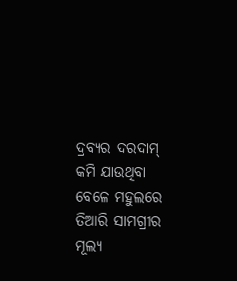ଦ୍ରବ୍ୟର ଦରଦାମ୍ କମି ଯାଉଥିବା ବେଳେ ମହୁଲରେ ତିଆରି ସାମଗ୍ରୀର ମୂଲ୍ୟ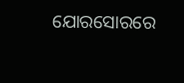ଯୋରସୋରରେ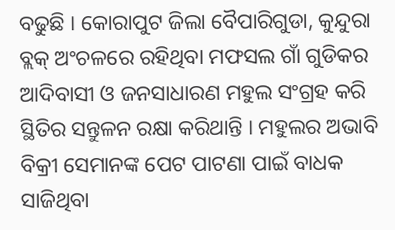ବଢୁଛି । କୋରାପୁଟ ଜିଲା ବୈପାରିଗୁଡା, କୁନ୍ଦୁରା ବ୍ଲକ୍ ଅଂଚଳରେ ରହିଥିବା ମଫସଲ ଗାଁ ଗୁଡିକର ଆଦିବାସୀ ଓ ଜନସାଧାରଣ ମହୁଲ ସଂଗ୍ରହ କରି ସ୍ଥିତିର ସନ୍ତୁଳନ ରକ୍ଷା କରିଥାନ୍ତି । ମହୁଲର ଅଭାବି ବିକ୍ରୀ ସେମାନଙ୍କ ପେଟ ପାଟଣା ପାଇଁ ବାଧକ ସାଜିଥିବା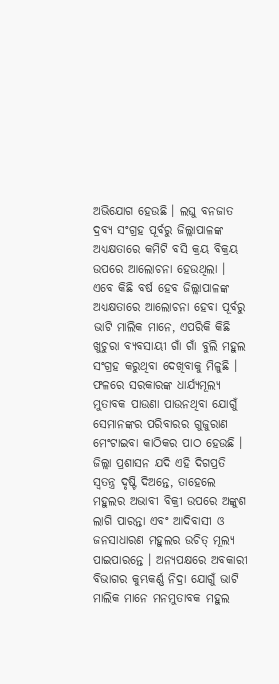ଅଭିଯୋଗ ହେଉଛି । ଲଘୁ ବନଜାତ ଦ୍ରବ୍ୟ ସଂଗ୍ରହ ପୂର୍ବରୁ ଜିଲ୍ଲାପାଳଙ୍କ ଅଧ୍ୟକ୍ଷତାରେ କମିଟି ବସି କ୍ରୟ ବିକ୍ରୟ ଉପରେ ଆଲୋଚନା ହେଉଥିଲା । ଏବେ କିଛି ବର୍ଷ ହେବ ଜିଲ୍ଲାପାଳଙ୍କ ଅଧ୍ୟକ୍ଷତାରେ ଆଲୋଚନା ହେବା ପୂର୍ବରୁ ଭାଟି ମାଲିକ ମାନେ, ଏପରିକି କିଛି ଖୁଚୁରା ବ୍ୟବସାୟୀ ଗାଁ ଗାଁ ବୁଲି ମହୁଲ ସଂଗ୍ରହ କରୁଥିବା ଦେଖିବାକୁ ମିଳୁଛି । ଫଳରେ ସରକାରଙ୍କ ଧାର୍ଯ୍ୟମୂଲ୍ୟ ମୁତାବକ ପାଉଣା ପାଉନଥିବା ଯୋଗୁଁ ସେମାନଙ୍କର ପରିବାରର ଗୁଜୁରାଣ ମେଂଟାଇବା କାଠିକର ପାଠ ହେଉଛି । ଜିଲ୍ଲା ପ୍ରଶାସନ ଯଦି ଏହି ଦିଗପ୍ରତି ସ୍ୱତନ୍ତ୍ର ଦୃଷ୍ଟି ଦିଅନ୍ତେ, ତାହେଲେ ମହୁଲର ଅଭାବୀ ବିକ୍ରୀ ଉପରେ ଅଙ୍କୁଶ ଲାଗି ପାରନ୍ତା ଏବଂ ଆଦିବାସୀ ଓ ଜନସାଧାରଣ ମହୁଲର ଉଚିତ୍ ମୂଲ୍ୟ ପାଇପାରନ୍ତେ । ଅନ୍ୟପକ୍ଷରେ ଅବକାରୀ ବିଭାଗର କୁମ୍ଭକର୍ଣ୍ଣ ନିଦ୍ରା ଯୋଗୁଁ ଭାଟି ମାଲିକ ମାନେ ମନମୁତାବକ ମହୁଲ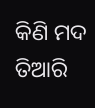କିଣି ମଦ ତିଆରି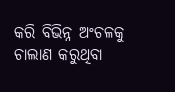କରି ବିଭିନ୍ନ ଅଂଚଳକୁ ଚାଲାଣ କରୁଥିବା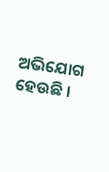ଅଭିଯୋଗ ହେଉଛି ।